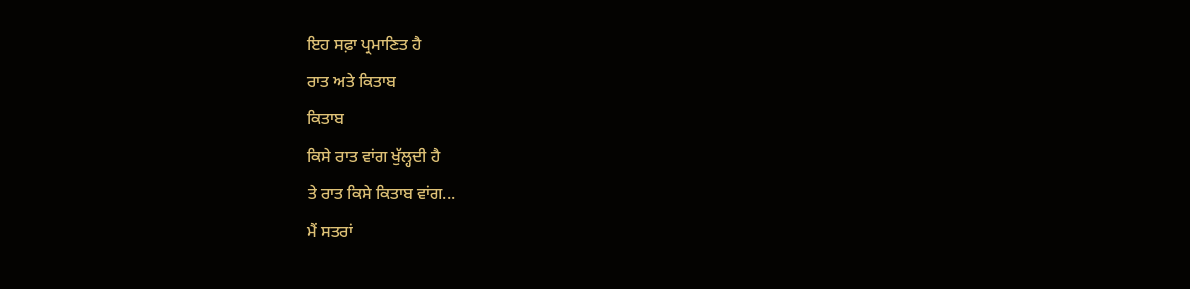ਇਹ ਸਫ਼ਾ ਪ੍ਰਮਾਣਿਤ ਹੈ
ਰਾਤ ਅਤੇ ਕਿਤਾਬ
ਕਿਤਾਬ
ਕਿਸੇ ਰਾਤ ਵਾਂਗ ਖੁੱਲ੍ਹਦੀ ਹੈ
ਤੇ ਰਾਤ ਕਿਸੇ ਕਿਤਾਬ ਵਾਂਗ...
ਮੈਂ ਸਤਰਾਂ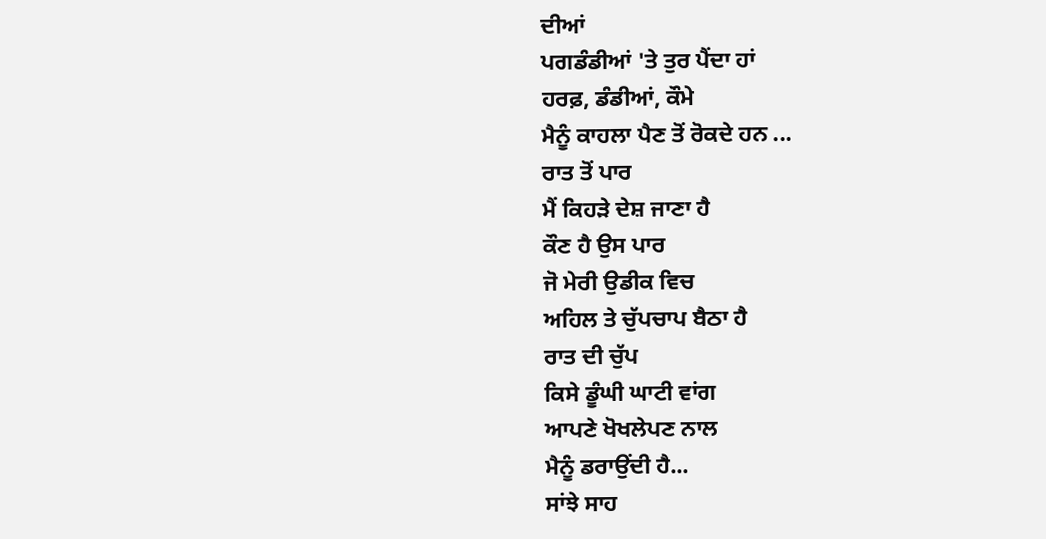ਦੀਆਂ
ਪਗਡੰਡੀਆਂ 'ਤੇ ਤੁਰ ਪੈਂਦਾ ਹਾਂ
ਹਰਫ਼, ਡੰਡੀਆਂ, ਕੌਮੇ
ਮੈਨੂੰ ਕਾਹਲਾ ਪੈਣ ਤੋਂ ਰੋਕਦੇ ਹਨ ...
ਰਾਤ ਤੋਂ ਪਾਰ
ਮੈਂ ਕਿਹੜੇ ਦੇਸ਼ ਜਾਣਾ ਹੈ
ਕੌਣ ਹੈ ਉਸ ਪਾਰ
ਜੋ ਮੇਰੀ ਉਡੀਕ ਵਿਚ
ਅਹਿਲ ਤੇ ਚੁੱਪਚਾਪ ਬੈਠਾ ਹੈ
ਰਾਤ ਦੀ ਚੁੱਪ
ਕਿਸੇ ਡੂੰਘੀ ਘਾਟੀ ਵਾਂਗ
ਆਪਣੇ ਖੋਖਲੇਪਣ ਨਾਲ
ਮੈਨੂੰ ਡਰਾਉਂਦੀ ਹੈ...
ਸਾਂਝੇ ਸਾਹ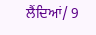ਲੈਂਦਿਆਂ/ 9